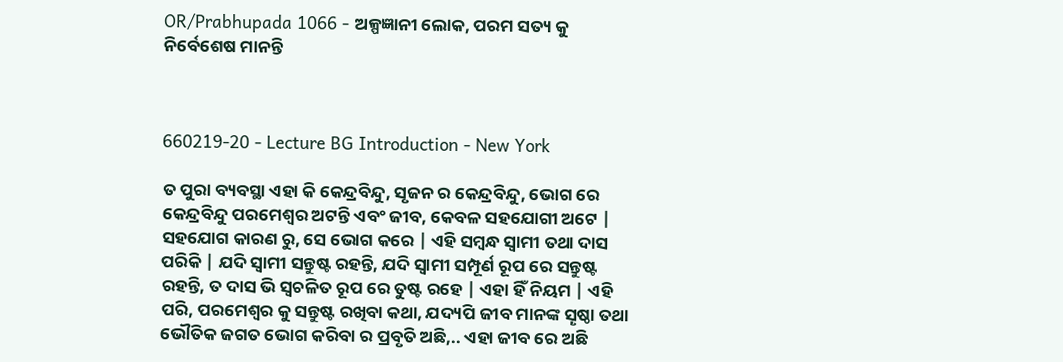OR/Prabhupada 1066 - ଅଳ୍ପଜ୍ଞାନୀ ଲୋକ, ପରମ ସତ୍ୟ କୁ ନିର୍ବେଶେଷ ମାନନ୍ତି



660219-20 - Lecture BG Introduction - New York

ତ ପୁରା ବ୍ୟବସ୍ଥା ଏହା କି କେନ୍ଦ୍ରବିନ୍ଦୁ, ସୃଜନ ର କେନ୍ଦ୍ରବିନ୍ଦୁ, ଭୋଗ ରେ କେନ୍ଦ୍ରବିନ୍ଦୁ ପରମେଶ୍ୱର ଅଟନ୍ତି ଏବଂ ଜୀବ, କେବଳ ସହଯୋଗୀ ଅଟେ | ସହଯୋଗ କାରଣ ରୁ, ସେ ଭୋଗ କରେ | ଏହି ସମ୍ବନ୍ଧ ସ୍ୱାମୀ ତଥା ଦାସ ପରିକି | ଯଦି ସ୍ୱାମୀ ସନ୍ତୁଷ୍ଟ ରହନ୍ତି, ଯଦି ସ୍ୱାମୀ ସମ୍ପୂର୍ଣ ରୂପ ରେ ସନ୍ତୁଷ୍ଟ ରହନ୍ତି, ତ ଦାସ ଭି ସ୍ୱଚଳିତ ରୂପ ରେ ତୁଷ୍ଟ ରହେ | ଏହା ହିଁ ନିୟମ | ଏହି ପରି, ପରମେଶ୍ୱର କୁ ସନ୍ତୁଷ୍ଟ ରଖିବା କଥା, ଯଦ୍ୟପି ଜୀବ ମାନଙ୍କ ସୄଷ୍ଠା ତଥା ଭୌତିକ ଜଗତ ଭୋଗ କରିବା ର ପ୍ରବୃତି ଅଛି,.. ଏହା ଜୀବ ରେ ଅଛି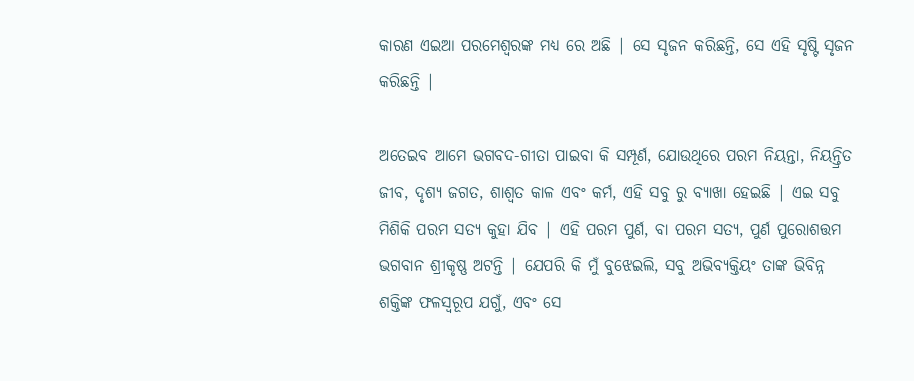କାରଣ ଏଇଆ ପରମେଶ୍ୱରଙ୍କ ମଧ୍ୟ ରେ ଅଛି | ସେ ସୃଜନ କରିଛନ୍ତି, ସେ ଏହି ସୃଷ୍ଟି ସୃଜନ କରିଛନ୍ତି |

ଅତେଇବ ଆମେ ଭଗବଦ-ଗୀତା ପାଇବା କି ସମ୍ପୂର୍ଣ, ଯୋଉଥିରେ ପରମ ନିୟନ୍ତା, ନିୟନ୍ତ୍ରିତ ଜୀବ, ଦୃଶ୍ୟ ଜଗତ, ଶାଶ୍ୱତ କାଳ ଏବଂ କର୍ମ, ଏହି ସବୁ ରୁ ବ୍ୟାଖା ହେଇଛି | ଏଇ ସବୁ ମିଶିକି ପରମ ସତ୍ୟ କୁହା ଯିବ | ଏହି ପରମ ପୁର୍ଣ, ବା ପରମ ସତ୍ୟ, ପୁର୍ଣ ପୁରୋଶତ୍ତମ ଭଗବାନ ଶ୍ରୀକୃଷ୍ଣ ଅଟନ୍ତି | ଯେପରି କି ମୁଁ ବୁଝେଇଲି, ସବୁ ଅଭିବ୍ୟକ୍ତିୟଂ ତାଙ୍କ ଭିବିନ୍ନ ଶକ୍ତିଙ୍କ ଫଳସ୍ୱରୂପ ଯଗୁଁ, ଏବଂ ସେ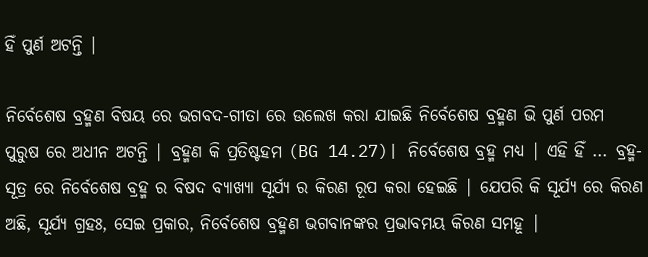ହିଁ ପୁର୍ଣ ଅଟନ୍ତି |

ନିର୍ବେଶେଷ ବ୍ରହ୍ମଣ ବିଷୟ ରେ ଭଗବଦ-ଗୀତା ରେ ଉଲେଖ କରା ଯାଇଛି ନିର୍ବେଶେଷ ବ୍ରହ୍ମଣ ଭି ପୁର୍ଣ ପରମ ପୁରୁଷ ରେ ଅଧୀନ ଅଟନ୍ତି | ବ୍ରହ୍ମଣ କି ପ୍ରତିଷ୍ଟହମ (BG 14.27)| ନିର୍ବେଶେଷ ବ୍ରହ୍ମ ମଧ୍ୟ | ଏହି ହିଁ ... ବ୍ରହ୍ମ-ସୂତ୍ର ରେ ନିର୍ବେଶେଷ ବ୍ରହ୍ମ ର ବିଷଦ ବ୍ୟାଖ୍ୟା ସୂର୍ଯ୍ୟ ର କିରଣ ରୂପ କରା ହେଇଛି | ଯେପରି କି ସୂର୍ଯ୍ୟ ରେ କିରଣ ଅଛି, ସୂର୍ଯ୍ୟ ଗ୍ରହଃ, ସେଇ ପ୍ରକାର, ନିର୍ବେଶେଷ ବ୍ରହ୍ମଣ ଭଗବାନଙ୍କର ପ୍ରଭାବମୟ କିରଣ ସମହୂ |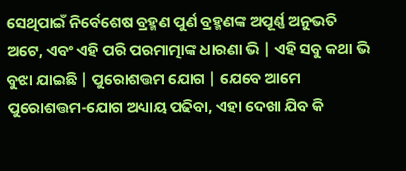ସେଥିପାଇଁ ନିର୍ବେଶେଷ ବ୍ରହ୍ମଣ ପୁର୍ଣ ବ୍ରହ୍ମଣଙ୍କ ଅପୂର୍ଣ୍ଣ ଅନୁଭତି ଅଟେ, ଏବଂ ଏହି ପରି ପରମାତ୍ମାଙ୍କ ଧାରଣା ଭି | ଏହି ସବୁ କଥା ଭି ବୁଝା ଯାଇଛି | ପୁରୋଶତ୍ତମ ଯୋଗ | ଯେବେ ଆମେ ପୁରୋଶତ୍ତମ-ଯୋଗ ଅଧ୍ୟାୟ ପଢିବା, ଏହା ଦେଖା ଯିବ କି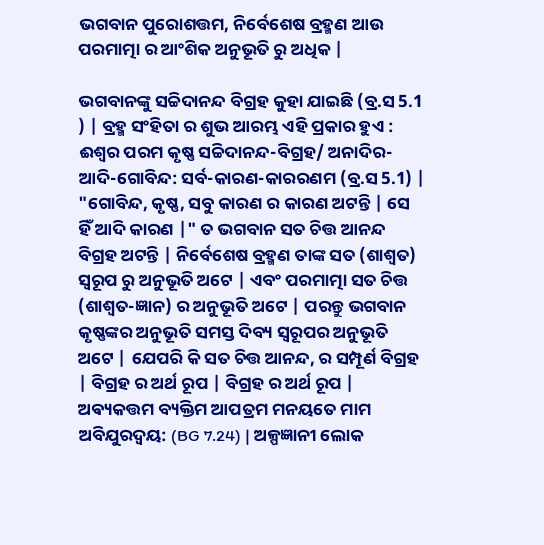ଭଗବାନ ପୁରୋଶତ୍ତମ, ନିର୍ବେଶେଷ ବ୍ରହ୍ମଣ ଆଉ ପରମାତ୍ମା ର ଆଂଶିକ ଅନୁଭୂତି ରୁ ଅଧିକ |

ଭଗବାନଙ୍କୁ ସଚ୍ଚିଦାନନ୍ଦ ବିଗ୍ରହ କୁହା ଯାଇଛି (ବ୍ର.ସ 5.1 ) | ବ୍ରହ୍ମ ସଂହିତା ର ଶୁଭ ଆରମ୍ଭ ଏହି ପ୍ରକାର ହୁଏ : ଈଶ୍ୱର ପରମ କୃଷ୍ଣ ସଚ୍ଚିଦାନନ୍ଦ-ବିଗ୍ରହ/ ଅନାଦିର-ଆଦି-ଗୋବିନ୍ଦ: ସର୍ବ-କାରଣ-କାରରଣମ (ବ୍ର.ସ 5.1) | "ଗୋବିନ୍ଦ, କୃଷ୍ଣ, ସବୁ କାରଣ ର କାରଣ ଅଟନ୍ତି | ସେ ହିଁ ଆଦି କାରଣ |" ତ ଭଗବାନ ସତ ଚିତ୍ତ ଆନନ୍ଦ ବିଗ୍ରହ ଅଟନ୍ତି | ନିର୍ବେଶେଷ ବ୍ରହ୍ମଣ ତାଙ୍କ ସତ (ଶାଶ୍ୱତ) ସ୍ୱରୂପ ରୁ ଅନୁଭୂତି ଅଟେ | ଏବଂ ପରମାତ୍ମା ସତ ଚିତ୍ତ (ଶାଶ୍ୱତ-ଜ୍ଞାନ) ର ଅନୁଭୂତି ଅଟେ | ପରନ୍ତୁ ଭଗବାନ କୃଷ୍ଣଙ୍କର ଅନୁଭୂତି ସମସ୍ତ ଦିବ୍ୟ ସ୍ୱରୂପର ଅନୁଭୂତି ଅଟେ | ଯେପରି କି ସତ ଚିତ୍ତ ଆନନ୍ଦ, ର ସମ୍ପୂର୍ଣ ବିଗ୍ରହ | ବିଗ୍ରହ ର ଅର୍ଥ ରୂପ | ବିଗ୍ରହ ର ଅର୍ଥ ରୂପ | ଅଵ୍ୟକତ୍ତମ ବ୍ୟକ୍ତିମ ଆପତ୍ରମ ମନୟତେ ମାମ ଅବିଯୁରଦ୍ୱୟ: (BG 7.24) | ଅଳ୍ପଜ୍ଞାନୀ ଲୋକ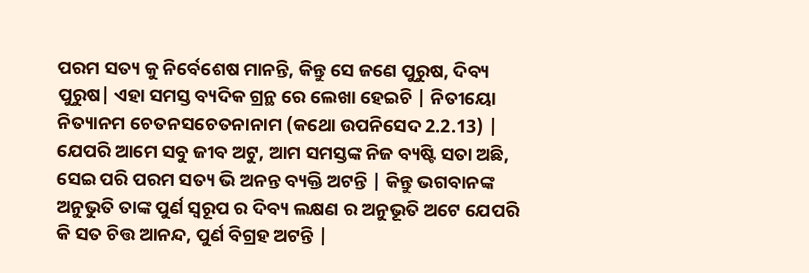ପରମ ସତ୍ୟ କୁ ନିର୍ବେଶେଷ ମାନନ୍ତି, କିନ୍ତୁ ସେ ଜଣେ ପୁରୁଷ, ଦିବ୍ୟ ପୁରୁଷ| ଏହା ସମସ୍ତ ବ୍ୟଦିକ ଗ୍ରନ୍ଥ ରେ ଲେଖା ହେଇଚି | ନିତୀୟୋ ନିତ୍ୟାନମ ଚେତନସଚେତନାନାମ (କଥୋ ଉପନିସେଦ 2.2.13) | ଯେପରି ଆମେ ସବୁ ଜୀବ ଅଟୁ, ଆମ ସମସ୍ତଙ୍କ ନିଜ ବ୍ୟଷ୍ଟି ସତା ଅଛି, ସେଇ ପରି ପରମ ସତ୍ୟ ଭି ଅନନ୍ତ ବ୍ୟକ୍ତି ଅଟନ୍ତି | କିନ୍ତୁ ଭଗବାନଙ୍କ ଅନୁଭୁତି ତାଙ୍କ ପୁର୍ଣ ସ୍ୱରୂପ ର ଦିବ୍ୟ ଲକ୍ଷଣ ର ଅନୁଭୂତି ଅଟେ ଯେପରି କି ସତ ଚିତ୍ତ ଆନନ୍ଦ, ପୁର୍ଣ ବିଗ୍ରହ ଅଟନ୍ତି |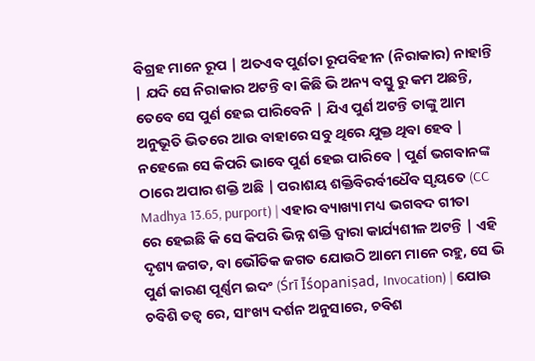ବିଗ୍ରହ ମାନେ ରୂପ | ଅତଏବ ପୁର୍ଣତା ରୂପବିହୀନ (ନିରାକାର) ନାହାନ୍ତି | ଯଦି ସେ ନିରାକାର ଅଟନ୍ତି ବା କିଛି ଭି ଅନ୍ୟ ବସ୍ତୁ ରୁ କମ ଅଛନ୍ତି, ତେବେ ସେ ପୁର୍ଣ ହେଇ ପାରିବେନି | ଯିଏ ପୁର୍ଣ ଅଟନ୍ତି ତାଙ୍କୁ ଆମ ଅନୁଭୂତି ଭିତରେ ଆଉ ବାହାରେ ସବୁ ଥିରେ ଯୁକ୍ତ ଥିବା ହେବ | ନହେଲେ ସେ କିପରି ଭାବେ ପୁର୍ଣ ହେଇ ପାରିବେ | ପୁର୍ଣ ଭଗବାନଙ୍କ ଠାରେ ଅପାର ଶକ୍ତି ଅଛି | ପରାଶୟ ଶକ୍ତିବିରର୍ବୀଧୈବ ସୃୟତେ (CC Madhya 13.65, purport) | ଏହାର ବ୍ୟାଖ୍ୟା ମଧ୍ୟ ଭଗବଦ ଗୀତା ରେ ହେଇଛି କି ସେ କିପରି ଭିନ୍ନ ଶକ୍ତି ଦ୍ୱାରା କାର୍ଯ୍ୟଶୀଳ ଅଟନ୍ତି | ଏହି ଦୃଶ୍ୟ ଜଗତ, ବା ଭୌତିକ ଜଗତ ଯୋଉଠି ଆମେ ମାନେ ରହୁ, ସେ ଭି ପୁର୍ଣ କାରଣ ପୂର୍ଣ୍ଣମ ଇଦଂ (Śrī Īśopaniṣad, Invocation) | ଯୋଉ ଚବିଶି ତତ୍ୱ ରେ, ସାଂଖ୍ୟ ଦର୍ଶନ ଅନୁସାରେ, ଚବିଶ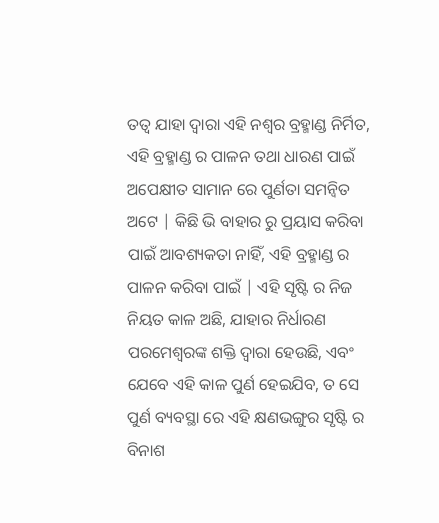ତତ୍ୱ ଯାହା ଦ୍ୱାରା ଏହି ନଶ୍ୱର ବ୍ରହ୍ମାଣ୍ଡ ନିର୍ମିତ, ଏହି ବ୍ରହ୍ମାଣ୍ଡ ର ପାଳନ ତଥା ଧାରଣ ପାଇଁ ଅପେକ୍ଷୀତ ସାମାନ ରେ ପୁର୍ଣତା ସମନ୍ବିତ ଅଟେ | କିଛି ଭି ବାହାର ରୁ ପ୍ରୟାସ କରିବା ପାଇଁ ଆବଶ୍ୟକତା ନାହିଁ, ଏହି ବ୍ରହ୍ମାଣ୍ଡ ର ପାଳନ କରିବା ପାଇଁ | ଏହି ସୃଷ୍ଟି ର ନିଜ ନିୟତ କାଳ ଅଛି, ଯାହାର ନିର୍ଧାରଣ ପରମେଶ୍ୱରଙ୍କ ଶକ୍ତି ଦ୍ୱାରା ହେଉଛି, ଏବଂ ଯେବେ ଏହି କାଳ ପୁର୍ଣ ହେଇଯିବ, ତ ସେ ପୁର୍ଣ ବ୍ୟବସ୍ଥା ରେ ଏହି କ୍ଷଣଭଙ୍ଗୁର ସୃଷ୍ଟି ର ବିନାଶ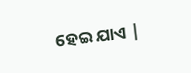ହେଇ ଯାଏ |